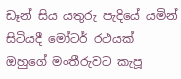ඩෑන් සිය යතුරු පැදියේ යමින් සිටියදී මෝටර් රථයක් ඔහුගේ මංතීරුවට කැපූ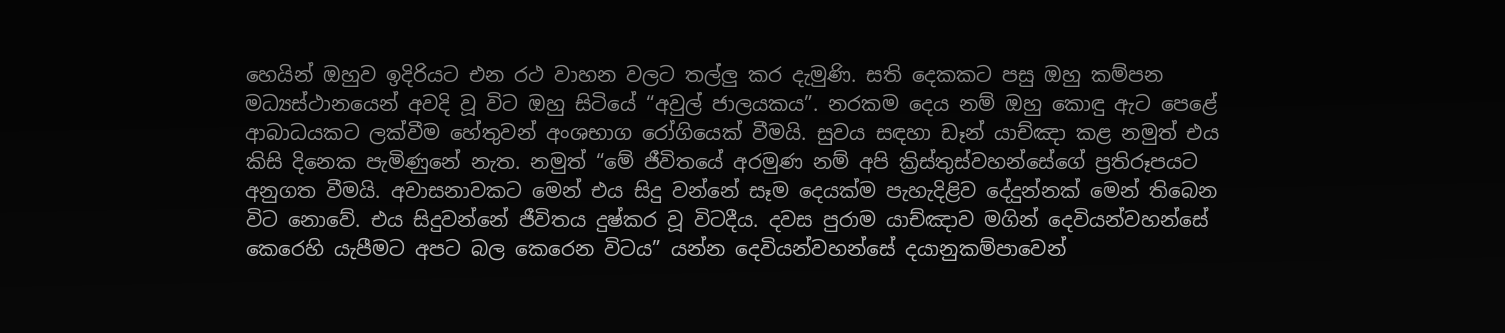හෙයින් ඔහුව ඉදිරියට එන රථ වාහන වලට තල්ලු කර දැමුණි. සති දෙකකට පසු ඔහු කම්පන මධ්‍යස්ථානයෙන් අවදි වූ විට ඔහු සිටියේ “අවුල් ජාලයකය”. නරකම දෙය නම් ඔහු කොඳු ඇට පෙළේ ආබාධයකට ලක්වීම හේතුවන් අංශභාග රෝගියෙක් වීමයි. සුවය සඳහා ඩෑන් යාච්ඤා කළ නමුත් එය කිසි දිනෙක පැමිණුනේ නැත. නමුත් “මේ ජීවිතයේ අරමුණ නම් අපි ක්‍රිස්තුස්වහන්සේගේ ප්‍රතිරූපයට අනුගත වීමයි. අවාසනාවකට මෙන් එය සිදු වන්නේ සෑම දෙයක්ම පැහැදිළිව දේදුන්නක් මෙන් තිබෙන විට නොවේ. එය සිදුවන්නේ ජීවිතය දුෂ්කර වූ විටදීය. දවස පුරාම යාච්ඤාව මගින් දෙවියන්වහන්සේ කෙරෙහි යැපීමට අපට බල කෙරෙන විටය” යන්න දෙවියන්වහන්සේ දයානුකම්පාවෙන්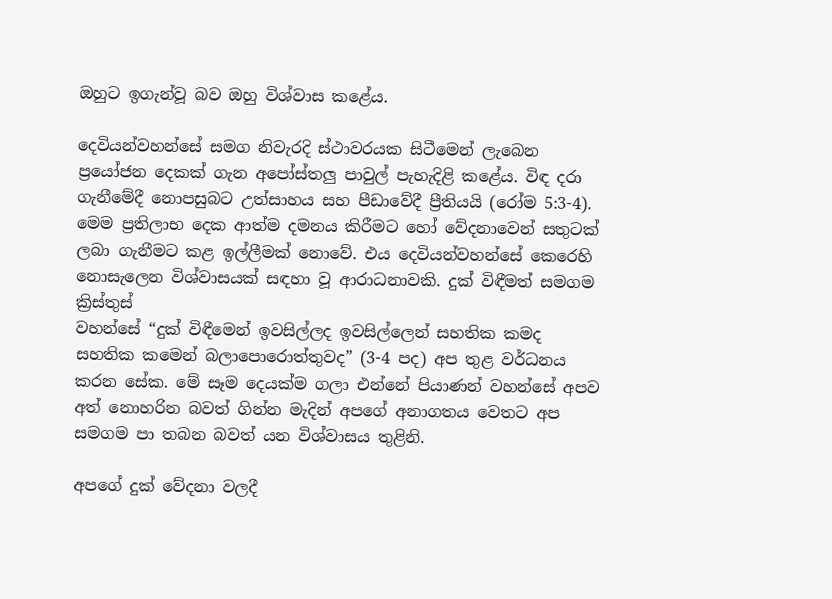ඔහුට ඉගැන්වූ බව ඔහු විශ්වාස කළේය.

දෙවියන්වහන්සේ සමග නිවැරදි ස්ථාවරයක සිටීමෙන් ලැබෙන ප්‍රයෝජන දෙකක් ගැන අපෝස්තලු පාවුල් පැහැදිළි කළේය. විඳ දරා ගැනීමේදී නොපසුබට උත්සාහය සහ පීඩාවේදී ප්‍රීතියයි (රෝම 5:3-4). මෙම ප්‍රතිලාභ දෙක ආත්ම දමනය කිරීමට හෝ වේදනාවෙන් සතුටක් ලබා ගැනීමට කළ ඉල්ලීමක් නොවේ. එය දෙවියන්වහන්සේ කෙරෙහි නොසැලෙන විශ්වාසයක් සඳහා වූ ආරාධනාවකි. දුක් විඳීමත් සමගම ක්‍රිස්තුස්
වහන්සේ “දුක් විඳීමෙන් ඉවසිල්ලද ඉවසිල්ලෙන් සහතික කමද සහතික කමෙන් බලාපොරොත්තුවද” (3-4 පද) අප තුළ වර්ධනය කරන සේක. මේ සෑම දෙයක්ම ගලා එන්නේ පියාණන් වහන්සේ අපව අත් නොහරින බවත් ගින්න මැදින් අපගේ අනාගතය වෙතට අප සමගම පා තබන බවත් යන විශ්වාසය තුළිනි.

අපගේ දුක් වේදනා වලදී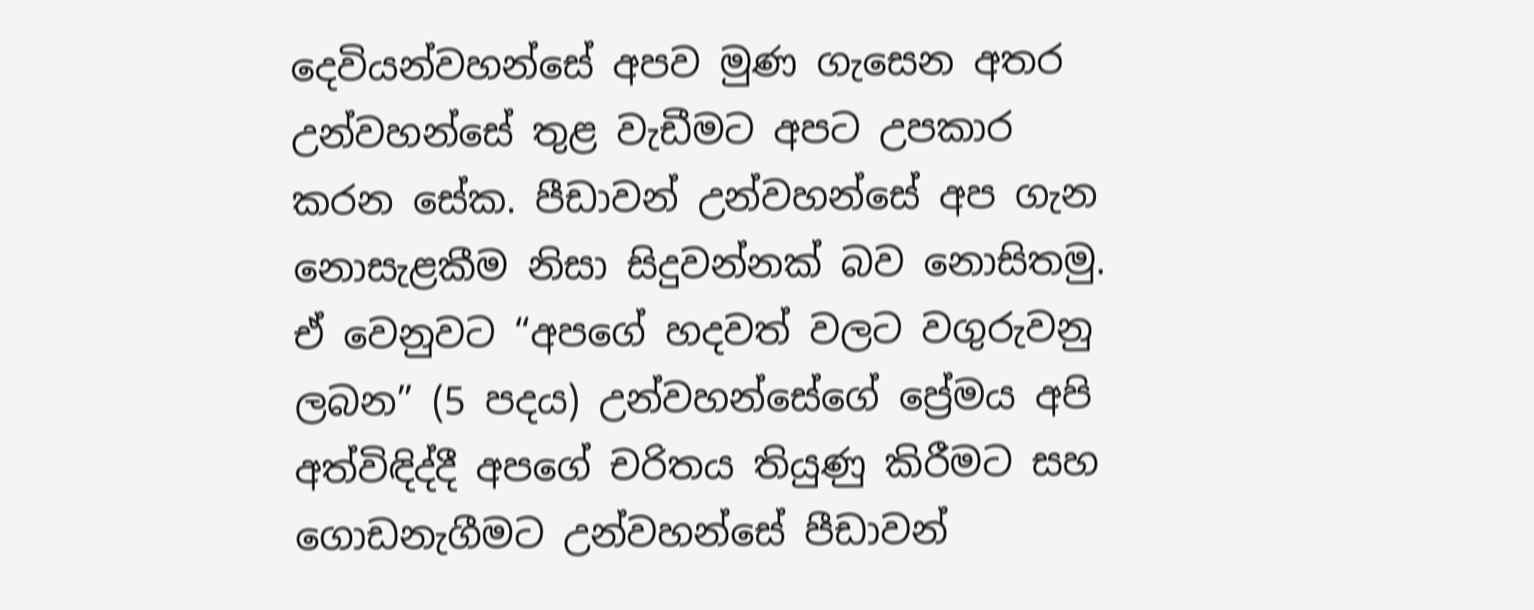දෙවියන්වහන්සේ අපව මුණ ගැසෙන අතර උන්වහන්සේ තුළ වැඩීමට අපට උපකාර කරන සේක. පීඩාවන් උන්වහන්සේ අප ගැන නොසැළකීම නිසා සිදුවන්නක් බව නොසිතමු. ඒ වෙනුවට “අපගේ හදවත් වලට වගුරුවනු ලබන” (5 පදය) උන්වහන්සේගේ ප්‍රේමය අපි අත්විඳිද්දී අපගේ චරිතය තියුණු කිරීමට සහ ගොඩනැගීමට උන්වහන්සේ පීඩාවන්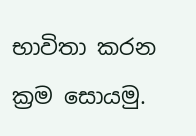භාවිතා කරන ක්‍රම සොයමු.